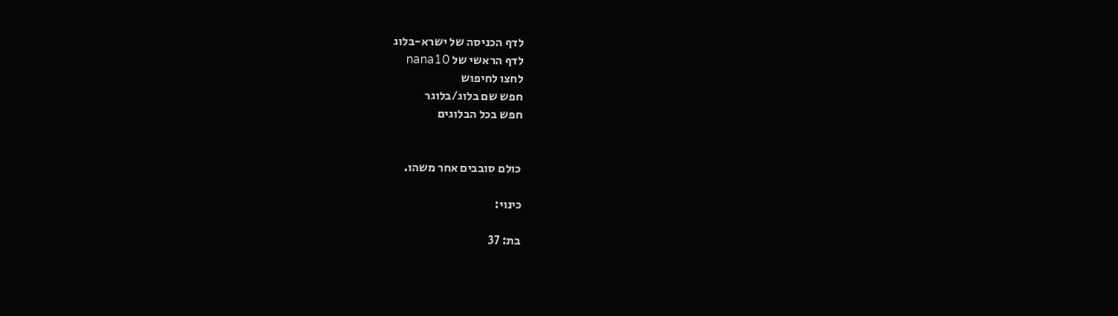לדף הכניסה של ישרא-בלוג
לדף הראשי של nana10
לחצו לחיפוש
חפש שם בלוג/בלוגר
חפש בכל הבלוגים


כולם סובבים אחר משהו.

כינוי:

בת: 37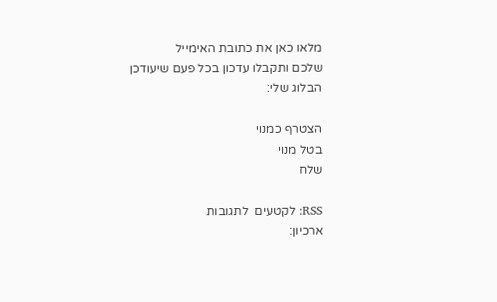מלאו כאן את כתובת האימייל
שלכם ותקבלו עדכון בכל פעם שיעודכן הבלוג שלי:

הצטרף כמנוי
בטל מנוי
שלח

RSS: לקטעים  לתגובות
ארכיון: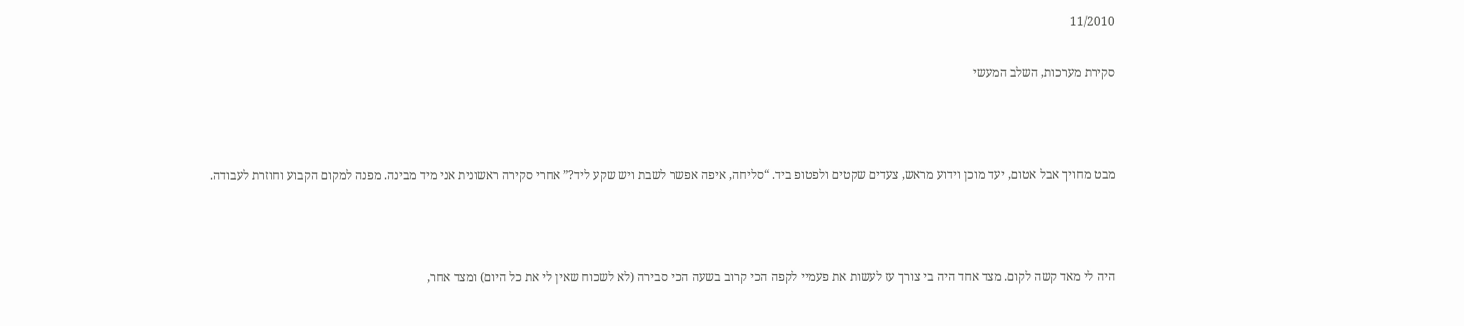11/2010

סקירת מערכות, השלב המעשי



מבט מחויך אבל אטום, יעד מוכן וידוע מראש, צעדים שקטים ולפטופ ביד. “סליחה, איפה אפשר לשבת ויש שקע ליד?” אחרי סקירה ראשונית אני מיד מבינה. מפנה למקום הקבוע וחוזרת לעבודה.



היה לי מאד קשה לקום. מצד אחד היה בי צורך עז לעשות את פעמיי לקפה הכי קרוב בשעה הכי סבירה (לא לשכוח שאין לי את כל היום) ומצד אחר,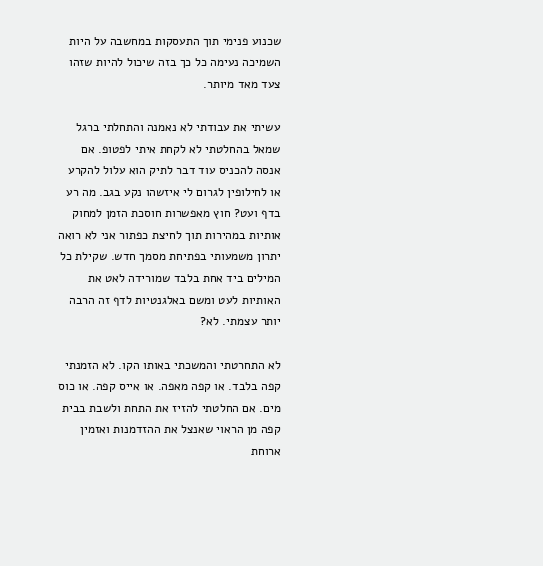שכנוע פנימי תוך התעסקות במחשבה על היות השמיכה נעימה כל כך בזה שיכול להיות שזהו צעד מאד מיותר.

עשיתי את עבודתי לא נאמנה והתחלתי ברגל שמאל בהחלטתי לא לקחת איתי לפטופ. אם אנסה להכניס עוד דבר לתיק הוא עלול להקרע או לחילופין לגרום לי איזשהו נקע בגב. מה רע בדף ועט? חוץ מאפשרות חוסכת הזמן למחוק אותיות במהירות תוך לחיצת כפתור אני לא רואה יתרון משמעותי בפתיחת מסמך חדש. שקילת כל המילים ביד אחת בלבד שמורידה לאט את האותיות לעט ומשם באלגנטיות לדף זה הרבה יותר עצמתי. לא?

לא התחרטתי והמשכתי באותו הקו. לא הזמנתי קפה בלבד. או קפה מאפה. או אייס קפה. או כוס מים. אם החלטתי להזיז את התחת ולשבת בבית קפה מן הראוי שאנצל את ההזדמנות ואזמין ארוחת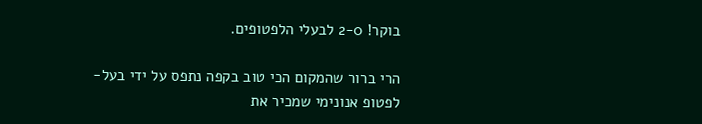בוקר! 2-0 לבעלי הלפטופים.

הרי ברור שהמקום הכי טוב בקפה נתפס על ידי בעל-לפטופ אנונימי שמכיר את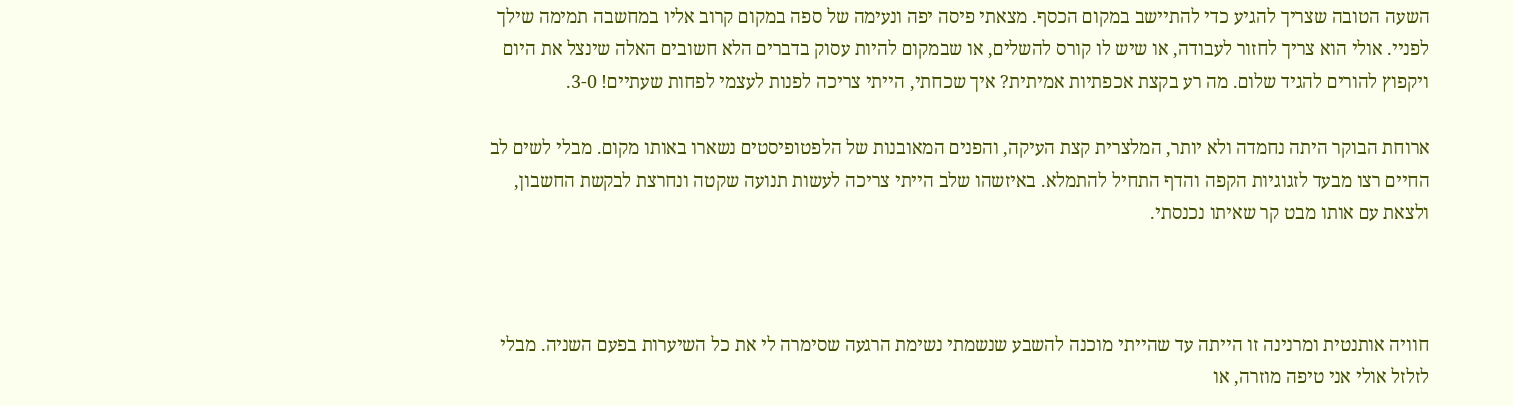השעה הטובה שצריך להגיע כדי להתיישב במקום הכסף. מצאתי פיסה יפה ונעימה של ספה במקום קרוב אליו במחשבה תמימה שילך לפניי. אולי הוא צריך לחזור לעבודה, או שיש לו קורס להשלים, או שבמקום להיות עסוק בדברים הלא חשובים האלה שינצל את היום ויקפוץ להורים להגיד שלום. מה רע בקצת אכפתיות אמיתית? איך שכחתי, הייתי צריכה לפנות לעצמי לפחות שעתיים! 3-0.

ארוחת הבוקר היתה נחמדה ולא יותר, המלצרית קצת העיקה, והפנים המאובנות של הלפטופיסטים נשארו באותו מקום. מבלי לשים לב החיים רצו מבעד לזגוגיות הקפה והדף התחיל להתמלא. באיזשהו שלב הייתי צריכה לעשות תנועה שקטה ונחרצת לבקשת החשבון, ולצאת עם אותו מבט קר שאיתו נכנסתי.



חוויה אותנטית ומרנינה זו הייתה עד שהייתי מוכנה להשבע שנשמתי נשימת הרגעה שסימרה לי את כל השיערות בפעם השניה. מבלי לזלזל אולי אני טיפה מוזרה, או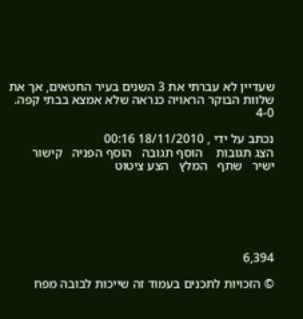שעדיין לא עברתי את 3 השנים בעיר החטאים, אך את שלוות הבוקר הראויה כנראה שלא אמצא בבתי קפה. 4-0

נכתב על ידי , 18/11/2010 00:16
הצג תגובות    הוסף תגובה   הוסף הפניה   קישור ישיר   שתף   המלץ   הצע ציטוט






6,394

© הזכויות לתכנים בעמוד זה שייכות לבובה מפח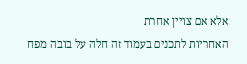אלא אם צויין אחרת
האחריות לתכנים בעמוד זה חלה על בובה מפח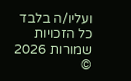ועליו/ה בלבד
כל הזכויות שמורות 2026 ©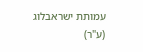עמותת ישראבלוג (ע"ר)